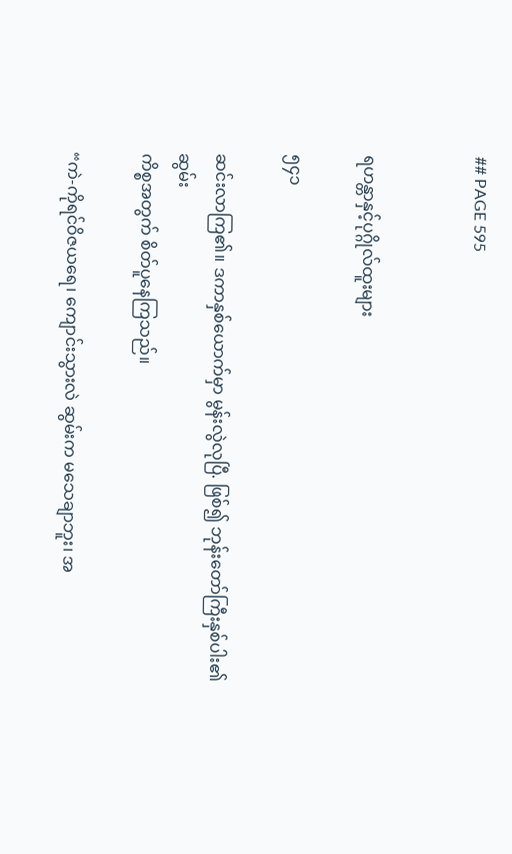## PAGE 595


ရဟန္တာနှင့်ပုဂ္ဂိုလ်ထူးများ

၅၄၁

ဆင်းလာကြ၏။ ဒကာနှစ်ယောက်မှာ မွန်းလွဲလုပြီ. ဖြစ်၍ ဘုန်းတော်ကြီးနှစ်ပါး၏ ဆွမ်း
ကိစ္စအတွက် စိတ်ပူနေကြသည်။

“ကဲ-ကိုရင်ဝိဇယရေ၊ ကျောင်းသွားလဲ ဆွမ်းက မသေချာဘူး၊ အ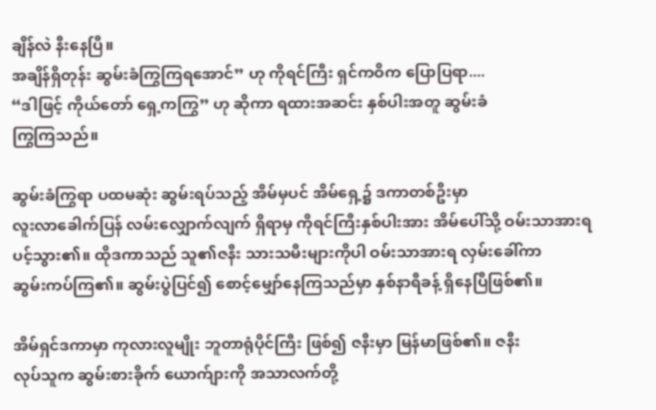ချိန်လဲ နီးနေပြီ။
အချိန်ရှိတုန်း ဆွမ်းခံကြွကြရအောင်” ဟု ကိုရင်ကြီး ရှင်ကဝိက ပြောပြရာ....
“ဒါဖြင့် ကိုယ်တော် ရှေ့ကကြွ” ဟု ဆိုကာ ရထားအဆင်း နှစ်ပါးအတူ ဆွမ်းခံ
ကြွကြသည်။

ဆွမ်းခံကြွရာ ပထမဆုံး ဆွမ်းရပ်သည့် အိမ်မှပင် အိမ်ရှေ့၌ ဒကာတစ်ဦးမှာ
လူးလာခေါက်ပြန် လမ်းလျှောက်လျက် ရှိရာမှ ကိုရင်ကြီးနှစ်ပါးအား အိမ်ပေါ်သို့ ဝမ်းသာအားရ
ပင့်သွား၏။ ထိုဒကာသည် သူ၏ဇနီး သားသမီးများကိုပါ ဝမ်းသာအားရ လှမ်းခေါ်ကာ
ဆွမ်းကပ်ကြ၏။ ဆွမ်းပွဲပြင်၍ စောင့်မျှော်နေကြသည်မှာ နှစ်နာရီခန့် ရှိနေပြီဖြစ်၏။

အိမ်ရှင်ဒကာမှာ ကုလားလူမျိုး ဘူတာရုံပိုင်ကြီး ဖြစ်၍ ဇနီးမှာ မြန်မာဖြစ်၏။ ဇနီး
လုပ်သူက ဆွမ်းစားခိုက် ယောက်ျားကို အသာလက်တို့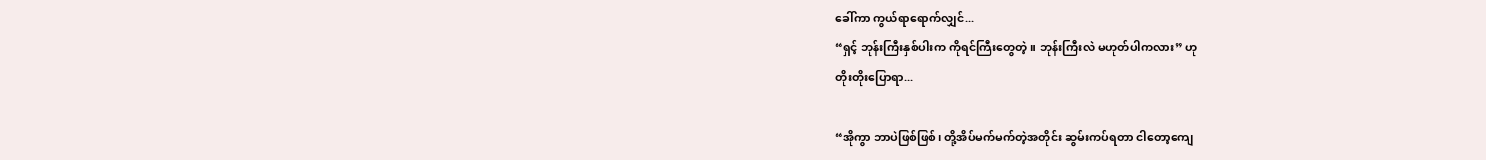ခေါ်ကာ ကွယ်ရာရောက်လျှင်...
“ရှင့် ဘုန်းကြီးနှစ်ပါးက ကိုရင်ကြီးတွေတဲ့။ ဘုန်းကြီးလဲ မဟုတ်ပါကလား” ဟု
တိုးတိုးပြောရာ...

“အိုကွာ ဘာပဲဖြစ်ဖြစ်၊ တို့အိပ်မက်မက်တဲ့အတိုင်း ဆွမ်းကပ်ရတာ ငါတော့ကျေ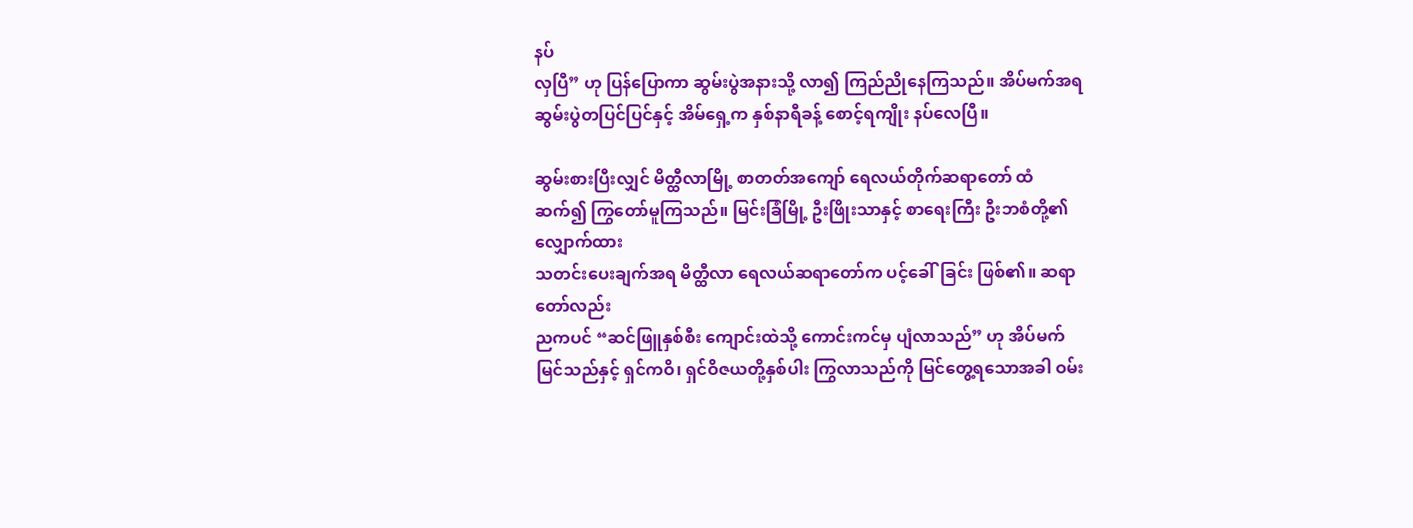နပ်
လှပြီ” ဟု ပြန်ပြောကာ ဆွမ်းပွဲအနားသို့ လာ၍ ကြည်ညိုနေကြသည်။ အိပ်မက်အရ
ဆွမ်းပွဲတပြင်ပြင်နှင့် အိမ်ရှေ့က နှစ်နာရီခန့် စောင့်ရကျိုး နပ်လေပြီ။

ဆွမ်းစားပြီးလျှင် မိတ္ထီလာမြို့ စာတတ်အကျော် ရေလယ်တိုက်ဆရာတော် ထံ
ဆက်၍ ကြွတော်မူကြသည်။ မြင်းခြံမြို့ ဦးဖြိုးသာနှင့် စာရေးကြီး ဦးဘစံတို့၏ လျှောက်ထား
သတင်းပေးချက်အရ မိတ္ထီလာ ရေလယ်ဆရာတော်က ပင့်ခေါ်ခြင်း ဖြစ်၏။ ဆရာတော်လည်း
ညကပင် “ဆင်ဖြူနှစ်စီး ကျောင်းထဲသို့ ကောင်းကင်မှ ပျံလာသည်” ဟု အိပ်မက်
မြင်သည်နှင့် ရှင်ကဝိ၊ ရှင်ဝိဇယတို့နှစ်ပါး ကြွလာသည်ကို မြင်တွေ့ရသောအခါ ဝမ်း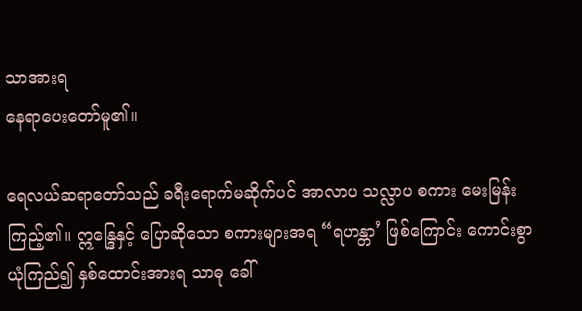သာအားရ
နေရာပေးတော်မူ၏။

ရေလယ်ဆရာတော်သည် ခရီးရောက်မဆိုက်ပင် အာလာပ သလ္လာပ စကား မေးမြန်း
ကြည့်၏။ ဣန္ဒြေနှင့် ပြောဆိုသော စကားများအရ “ရဟန္တာ’ ဖြစ်ကြောင်း ကောင်းစွာ
ယုံကြည်၍ နှစ်ထောင်းအားရ သာဓု ခေါ်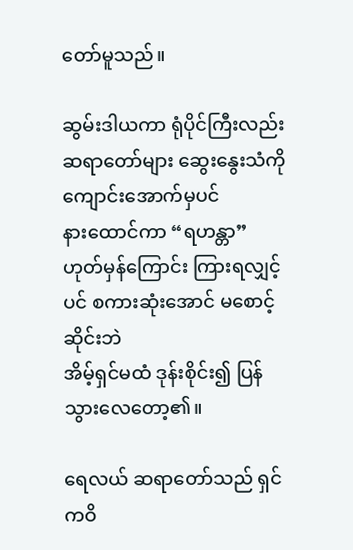တော်မူသည်။

ဆွမ်းဒါယကာ ရုံပိုင်ကြီးလည်း ဆရာတော်များ ဆွေးနွေးသံကို ကျောင်းအောက်မှပင်
နားထောင်ကာ “ရဟန္တာ” ဟုတ်မှန်ကြောင်း ကြားရလျှင့်ပင် စကားဆုံးအောင် မစောင့်ဆိုင်းဘဲ
အိမ့်ရှင်မထံ ဒုန်းစိုင်း၍ ပြန်သွားလေတော့၏။

ရေလယ် ဆရာတော်သည် ရှင်ကဝိ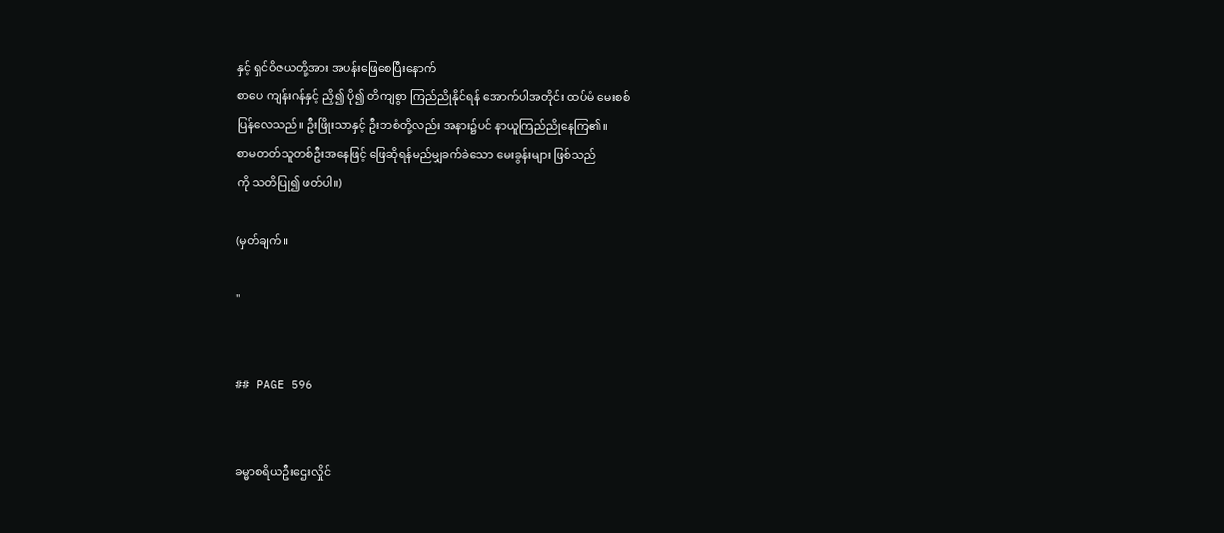နှင့် ရှင်ဝိဇယတို့အား အပန်းဖြေစေပြီးနောက်
စာပေ ကျန်းဂန်နှင့် ညှိ၍ ပို၍ တိကျစွာ ကြည်ညိုနိုင်ရန် အောက်ပါအတိုင်း ထပ်မံ မေးစစ်
ပြန်လေသည်။ ဦးဖြိုးသာနှင့် ဦးဘစံတို့လည်း အနား၌ပင် နာယူကြည်ညိုနေကြ၏။
စာမတတ်သူတစ်ဦးအနေဖြင့် ဖြေဆိုရန်မည်မျှခက်ခဲသော မေးခွန်းများ ဖြစ်သည်
ကို သတိပြု၍ ဖတ်ပါ။)

(မှတ်ချက်။

"


## PAGE 596


ခမ္မာစရိယဦးဌေးလှိုင်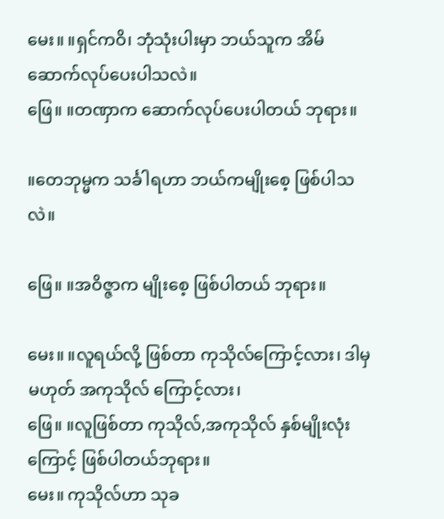မေး။ ။ရှင်ကဝိ၊ ဘုံသုံးပါးမှာ ဘယ်သူက အိမ်ဆောက်လုပ်ပေးပါသလဲ။
ဖြေ။ ။တဏှာက ဆောက်လုပ်ပေးပါတယ် ဘုရား။

။တေဘုမ္မက သင်္ခါရဟာ ဘယ်ကမျိုးစေ့ ဖြစ်ပါသလဲ။

ဖြေ။ ။အဝိဇ္ဇာက မျိုးစေ့ ဖြစ်ပါတယ် ဘုရား။

မေး။ ။လူရယ်လို့ ဖြစ်တာ ကုသိုလ်ကြောင့်လား၊ ဒါမှမဟုတ် အကုသိုလ် ကြောင့်လား၊
ဖြေ။ ။လူဖြစ်တာ ကုသိုလ်,အကုသိုလ် နှစ်မျိုးလုံးကြောင့် ဖြစ်ပါတယ်ဘုရား။
မေး။ ကုသိုလ်ဟာ သုခ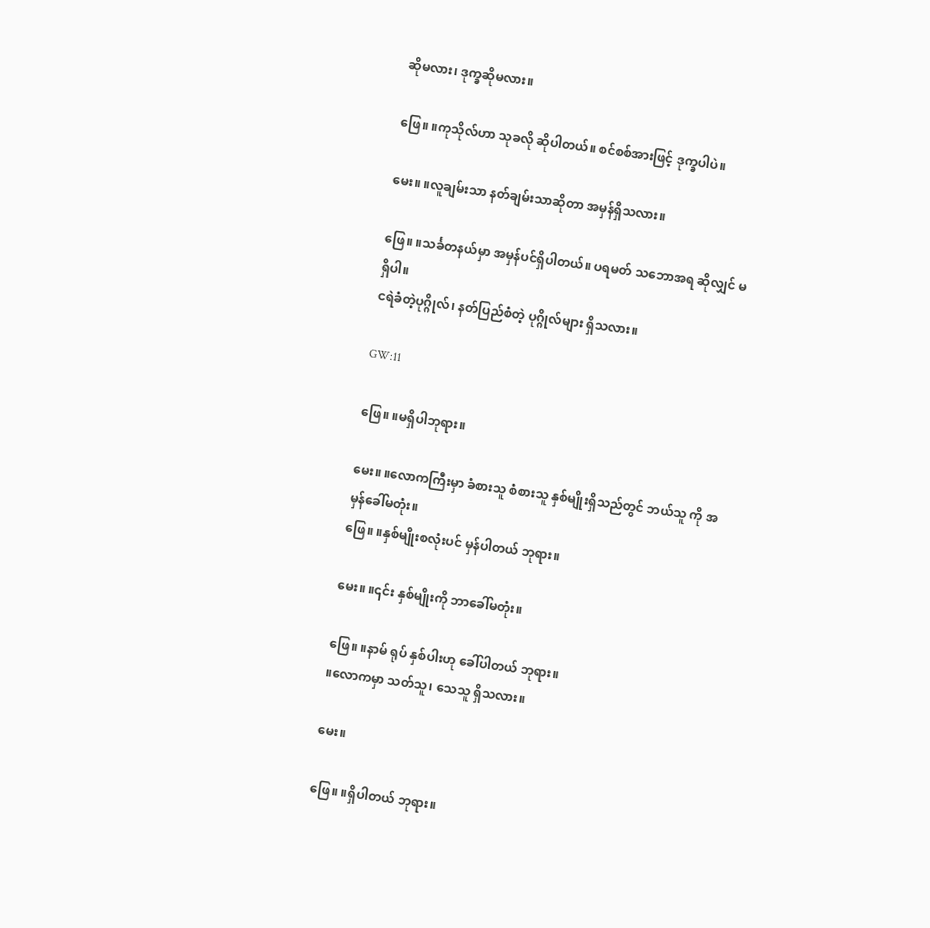ဆိုမလား၊ ဒုက္ခဆိုမလား။

ဖြေ။ ။ကုသိုလ်ဟာ သုခလို ဆိုပါတယ်။ စင်စစ်အားဖြင့် ဒုက္ခပါပဲ။

မေး။ ။လူချမ်းသာ နတ်ချမ်းသာဆိုတာ အမှန်ရှိသလား။

ဖြေ။ ။သင်္ခတနယ်မှာ အမှန်ပင်ရှိပါတယ်။ ပရမတ် သဘောအရ ဆိုလျှင် မရှိပါ။
ငရဲခံတဲ့ပုဂ္ဂိုလ်၊ နတ်ပြည်စံတဲ့ ပုဂ္ဂိုလ်များ ရှိသလား။

GW:11

ဖြေ။ ။မရှိပါဘုရား။

မေး။ ။လောကကြီးမှာ ခံစားသူ စံစားသူ နှစ်မျိုးရှိသည်တွင် ဘယ်သူ ကို အမှန်ခေါ်မတုံး။
ဖြေ။ ။နှစ်မျိုးစလုံးပင် မှန်ပါတယ် ဘုရား။

မေး။ ။၎င်း နှစ်မျိုးကို ဘာခေါ်မတုံး။

ဖြေ။ ။နာမ် ရုပ် နှစ်ပါးဟု ခေါ်ပါတယ် ဘုရား။
။လောကမှာ သတ်သူ၊ သေသူ ရှိသလား။

မေး။

ဖြေ။ ။ရှိပါတယ် ဘုရား။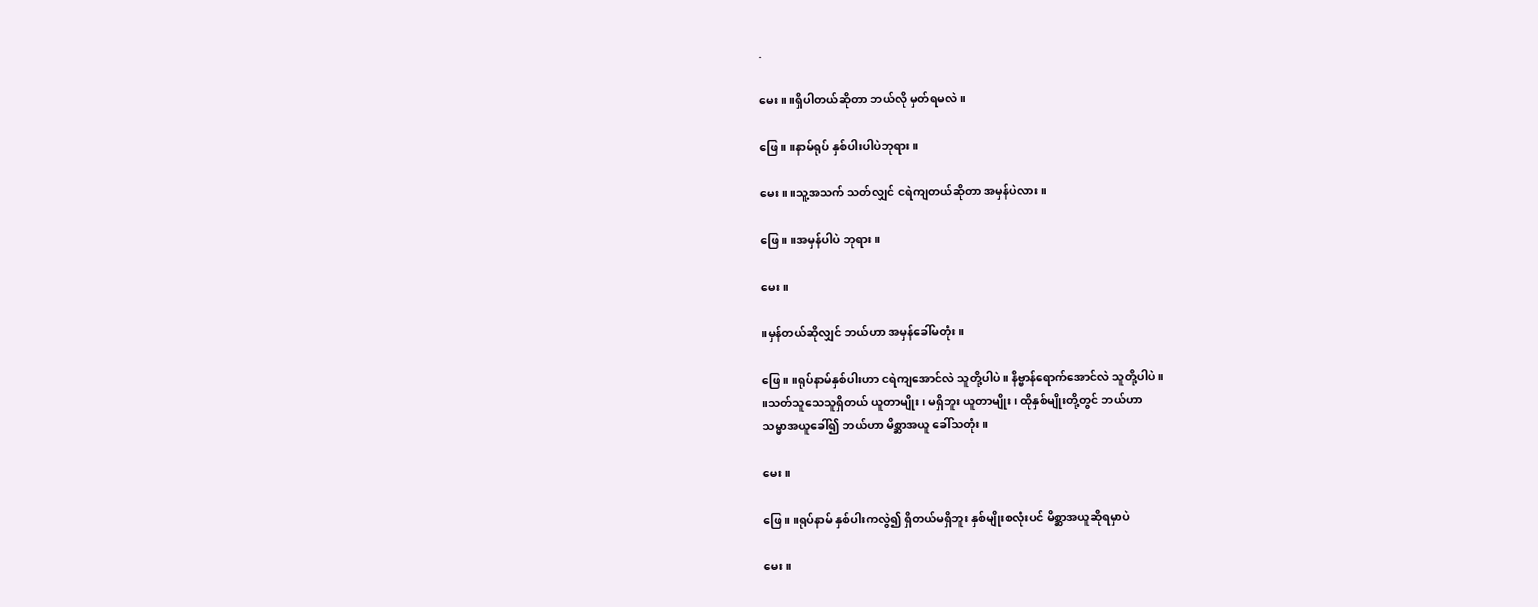.

မေး။ ။ရှိပါတယ်ဆိုတာ ဘယ်လို မှတ်ရမလဲ။

ဖြေ။ ။နာမ်ရုပ် နှစ်ပါးပါပဲဘုရား။

မေး။ ။သူ့အသက် သတ်လျှင် ငရဲကျတယ်ဆိုတာ အမှန်ပဲလား။

ဖြေ။ ။အမှန်ပါပဲ ဘုရား။

မေး။

။မှန်တယ်ဆိုလျှင် ဘယ်ဟာ အမှန်ခေါ်မတုံး။

ဖြေ။ ။ရုပ်နာမ်နှစ်ပါးဟာ ငရဲကျအောင်လဲ သူတို့ပါပဲ။ နိဗ္ဗာန်ရောက်အောင်လဲ သူတို့ပါပဲ။
။သတ်သူသေသူရှိတယ် ယူတာမျိုး၊ မရှိဘူး ယူတာမျိုး၊ ထိုနှစ်မျိုးတို့တွင် ဘယ်ဟာ
သမ္မာအယူခေါ်၍ ဘယ်ဟာ မိစ္ဆာအယူ ခေါ်သတုံး။

မေး။

ဖြေ။ ။ရုပ်နာမ် နှစ်ပါးကလွဲ၍ ရှိတယ်မရှိဘူး နှစ်မျိုးစလုံးပင် မိစ္ဆာအယူဆိုရမှာပဲ

မေး။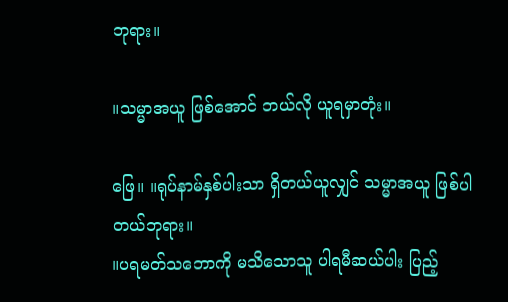ဘုရား။

။သမ္မာအယူ ဖြစ်အောင် ဘယ်လို ယူရမှာတုံး။

ဖြေ။ ။ရုပ်နာမ်နှစ်ပါးသာ ရှိတယ်ယူလျှင် သမ္မာအယူ ဖြစ်ပါတယ်ဘုရား။
။ပရမတ်သဘောကို မသိသောသူ ပါရမီဆယ်ပါး ပြည့်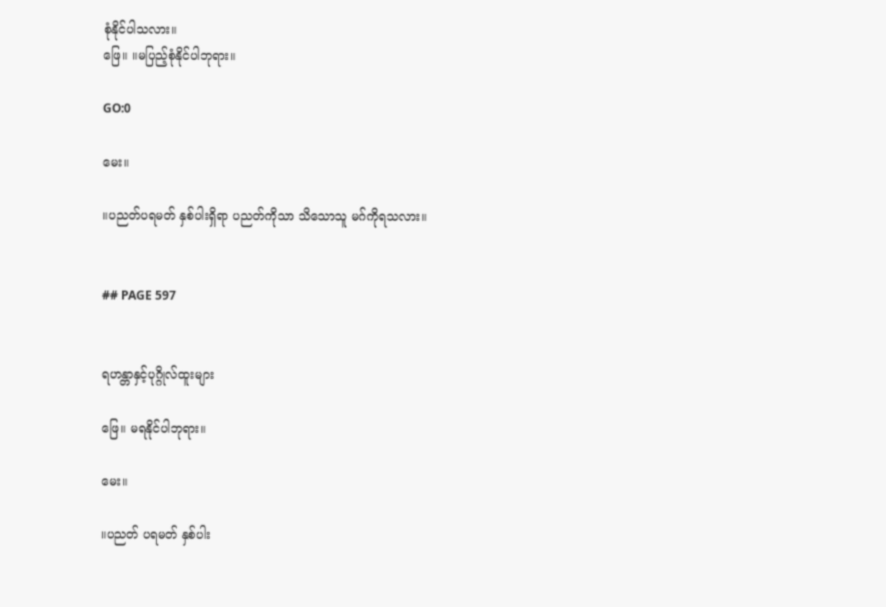စုံနိုင်ပါသလား။
ဖြေ။ ။မပြည့်စုံနိုင်ပါဘုရား။

GO:0

မေး။

။ပညတ်ပရမတ် နှစ်ပါးရှိရာ ပညတ်ကိုသာ သိသောသူ မဂ်ကိုရသလား။


## PAGE 597


ရဟန္တာနှင့်ပုဂ္ဂိုလ်ထူးများ

ဖြေ။ မရနိုင်ပါဘုရား။

မေး။

။ပညတ် ပရမတ် နှစ်ပါး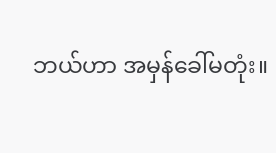ဘယ်ဟာ အမှန်ခေါ်မတုံး။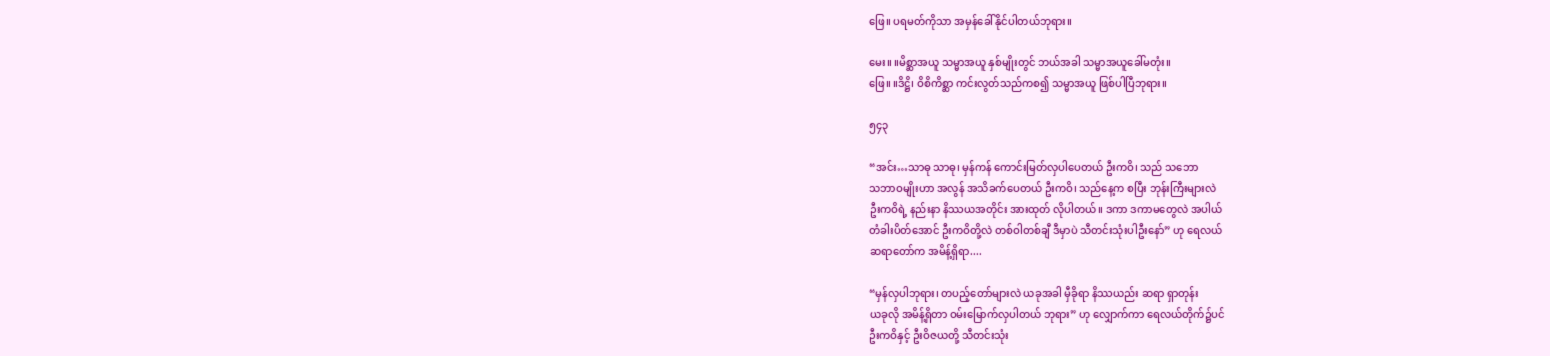ဖြေ။ ပရမတ်ကိုသာ အမှန်ခေါ်နိုင်ပါတယ်ဘုရား။

မေး။ ။မိစ္ဆာအယူ သမ္မာအယူ နှစ်မျိုးတွင် ဘယ်အခါ သမ္မာအယူခေါ်မတုံး။
ဖြေ။ ။ဒိဋ္ဌိ၊ ဝိစိကိစ္ဆာ ကင်းလွတ်သည်ကစ၍ သမ္မာအယူ ဖြစ်ပါပြီဘုရား။

၅၄၃

“အင်း…သာဓု သာဓု၊ မှန်ကန် ကောင်းမြတ်လှပါပေတယ် ဦးကဝိ၊ သည် သဘော
သဘာဝမျိုးဟာ အလွန် အသိခက်ပေတယ် ဦးကဝိ၊ သည်နေ့က စပြီး ဘုန်းကြီးများလဲ
ဦးကဝိရဲ့ နည်းနာ နိဿယအတိုင်း အားထုတ် လိုပါတယ်။ ဒကာ ဒကာမတွေလဲ အပါယ်
တံခါးပိတ်အောင် ဦးကဝိတို့လဲ တစ်ဝါတစ်ချီ ဒီမှာပဲ သီတင်းသုံးပါဦးနော်” ဟု ရေလယ်
ဆရာတော်က အမိန့်ရှိရာ....

“မှန်လှပါဘုရား၊ တပည့်တော်များလဲ ယခုအခါ မှီခိုရာ နိဿယည်း ဆရာ ရှာတုန်း
ယခုလို အမိန့်ရှိတာ ဝမ်းမြောက်လှပါတယ် ဘုရား” ဟု လျှောက်ကာ ရေလယ်တိုက်၌ပင်
ဦးကဝိနှင့် ဦးဝိဇယတို့ သီတင်းသုံး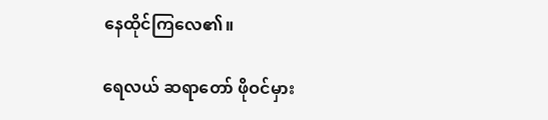နေထိုင်ကြလေ၏။

ရေလယ် ဆရာတော် ဖိုဝင်မှား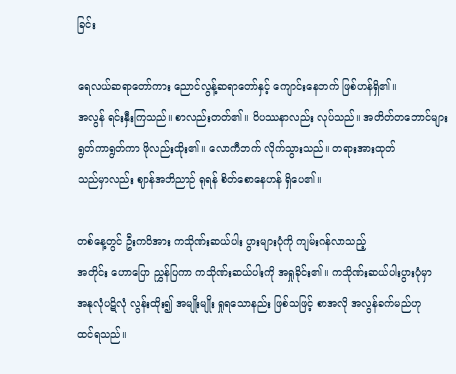ခြင်း

ရေလယ်ဆရာတော်ကား ညောင်လွန့်ဆရာတော်နှင့် ကျောင်းနေဘက် ဖြစ်ဟန်ရှိ၏။
အလွန် ရင်းနှီးကြသည်။ စာလည်းတတ်၏။ ဝိပဿနာလည်း လုပ်သည်။ အတိတ်တဘောင်များ
ရွတ်ကာရွတ်ကာ ဖိုလည်းထိုး၏။ လောကီဘက် လိုက်သွားသည်။ တရားအားထုတ်
သည်မှာလည်း ဈာန်အဘိညာဉ် ရုရန် စိတ်စောနေဟန် ရှိပေ၏။

တစ်နေ့တွင် ဦးကဝိအား ကသိုဏ်းဆယ်ပါး ပွားများပုံကို ကျမ်းဂန်လာသည့်
အတိုင်း ဟောပြော ညွှန်ပြကာ ကသိုဏ်းဆယ်ပါးကို အရှုခိုင်း၏။ ကသိုဏ်းဆယ်ပါးပွားပုံမှာ
အနုလုံပဋိလုံ လွန်းထိုး၍ အမျိုးမျိုး ရှုရသောနည်း ဖြစ်သဖြင့် စာအလို အလွန်ခက်မည်ဟု
ထင်ရသည်။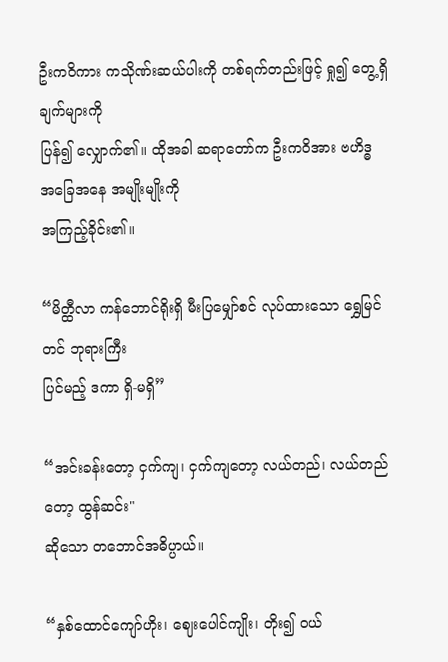ဦးကဝိကား ကသိုဏ်းဆယ်ပါးကို တစ်ရက်တည်းဖြင့် ရှု၍ တွေ့ရှိချက်များကို
ပြန်၍ လျှောက်၏။ ထိုအခါ ဆရာတော်က ဦးကဝိအား ဗဟိဒ္ဓ အခြေအနေ အမျိုးမျိုးကို
အကြည့်ခိုင်း၏။

“မိတ္ထီလာ ကန်ဘောင်ရိုးရှိ မီးပြမျှော်စင် လုပ်ထားသော ရွှေမြင်တင် ဘုရားကြီး
ပြင်မည့် ဒကာ ရှိ-မရှိ”

“အင်းခန်းတော့ ငှက်ကျ၊ ငှက်ကျတော့ လယ်တည်၊ လယ်တည်တော့ ထွန်ဆင်း"
ဆိုသော တဘောင်အဓိပ္ပာယ်။

“နှစ်ထောင်ကျော်ဟိုး၊ ဈေးပေါင်ကျိုး၊ တိုး၍ ဝယ်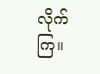လိုက်ကြ။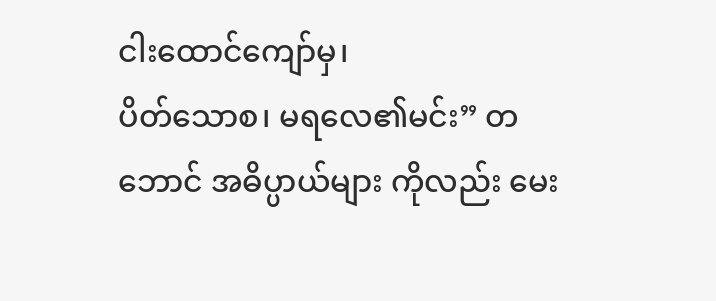ငါးထောင်ကျော်မှ၊
ပိတ်သောစ၊ မရလေ၏မင်း” တဘောင် အဓိပ္ပာယ်များ ကိုလည်း မေး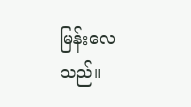မြန်းလေသည်။